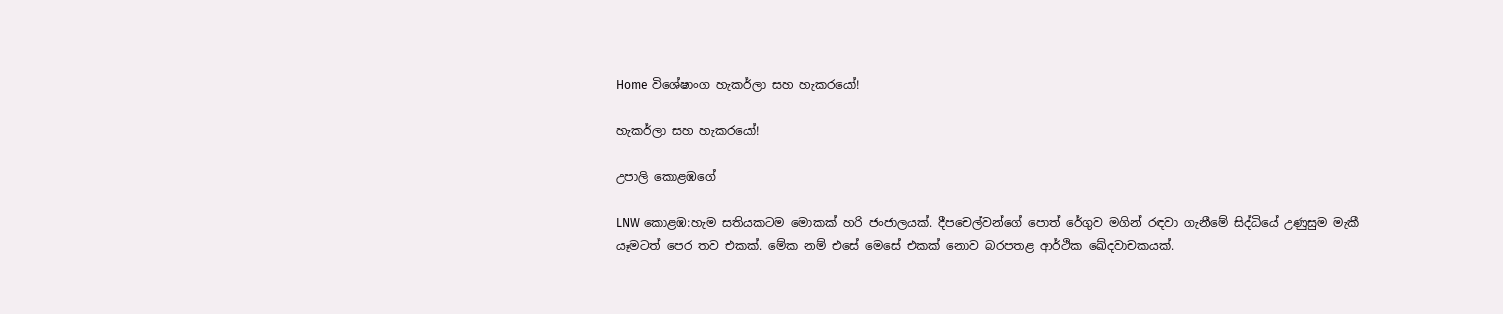Home විශේෂාංග හැකර්ලා සහ හැකරයෝ!

හැකර්ලා සහ හැකරයෝ!

උපාලි කොළඹගේ

LNW කොළඹ:හැම සතියකටම මොකක් හරි ජංජාලයක්. දීපචෙල්වන්ගේ පොත් රේගුව මගින් රඳවා ගැනීමේ සිද්ධියේ උණුසුම මැකී යෑමටත් පෙර තව එකක්. මේක නම් එසේ මෙසේ එකක් නොව බරපතළ ආර්ථික ඛේදවාචකයක්.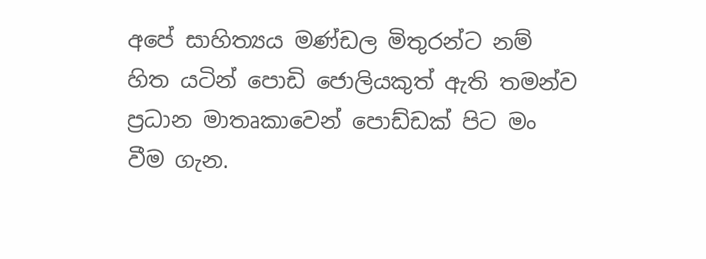අපේ සාහිත්‍යය මණ්ඩල මිතුරන්ට නම් හිත යටින් පොඩි ජොලියකුත් ඇති තමන්ව ප්‍රධාන මාතෘකාවෙන් පොඩ්ඩක් පිට මං වීම ගැන.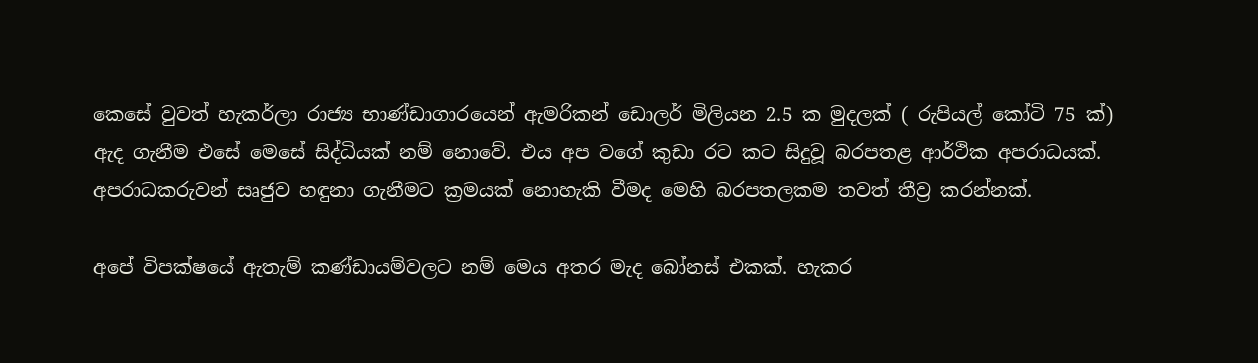කෙසේ වුවත් හැකර්ලා රාජ්‍ය භාණ්ඩාගාරයෙන් ඇමරිකන් ඩොලර් මිලියන 2.5 ක මුදලක් ( රුපියල් කෝටි 75 ක්) ඇද ගැනීම එසේ මෙසේ සිද්ධියක් නම් නොවේ. එය අප වගේ කුඩා රට කට සිදුවූ බරපතළ ආර්ථික අපරාධයක්. අපරාධකරුවන් සෘජුව හඳුනා ගැනීමට ක්‍රමයක් නොහැකි වීමද මෙහි බරපතලකම තවත් තීව්‍ර කරන්නක්.

අපේ විපක්ෂයේ ඇතැම් කණ්ඩායම්වලට නම් මෙය අතර මැද බෝනස් එකක්. හැකර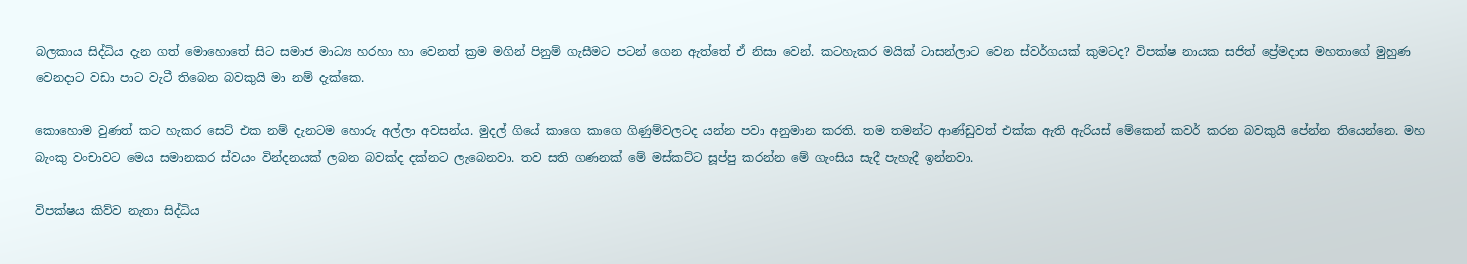බලකාය සිද්ධිය දැන ගත් මොහොතේ සිට සමාජ මාධ්‍ය හරහා හා වෙනත් ක්‍රම මගින් පිනුම් ගැසීමට පටන් ගෙන ඇත්තේ ඒ නිසා වෙන්. කටහැකර මයික් ටාසන්ලාට වෙන ස්වර්ගයක් කුමටද? විපක්ෂ නායක සජිත් ප්‍රේමදාස මහතාගේ මුහුණ වෙනදාට වඩා පාට වැටී තිබෙන බවකුයි මා නම් දැක්කෙ.

කොහොම වුණත් කට හැකර සෙට් එක නම් දැනටම හොරු අල්ලා අවසන්ය. මුදල් ගියේ කාගෙ කාගෙ ගිණුම්වලටද යන්න පවා අනුමාන කරති. තම තමන්ට ආණ්ඩුවත් එක්ක ඇති ඇරියස් මේකෙන් කවර් කරන බවකුයි පේන්න තියෙන්නෙ. මහ බැංකු වංචාවට මෙය සමානකර ස්වයං වින්දනයක් ලබන බවක්ද දක්නට ලැබෙනවා. තව සති ගණනක් මේ මස්කට්ට සූප්පු කරන්න මේ ගැංසිය සැදී පැහැදී ඉන්නවා.

විපක්ෂය කිව්ව නැතා සිද්ධිය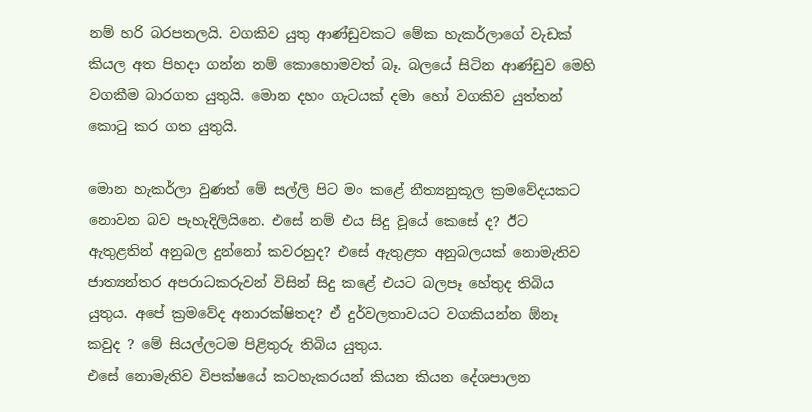නම් හරි බරපතලයි. වගකිව යුතු ආණ්ඩුවකට මේක හැකර්ලාගේ වැඩක් කියල අත පිහදා ගන්න නම් කොහොමවත් බෑ. බලයේ සිටින ආණ්ඩුව මෙහි වගකීම බාරගත යුතුයි. මොන දහං ගැටයක් දමා හෝ වගකිව යුත්තන් කොටු කර ගත යුතුයි.

මොන හැකර්ලා වුණත් මේ සල්ලි පිට මං කළේ නීත්‍යනුකූල ක්‍රමවේදයකට නොවන බව පැහැදිලියිනෙ. එසේ නම් එය සිදු වූයේ කෙසේ ද? ඊට ඇතුළතින් අනුබල දුන්නෝ කවරහුද? එසේ ඇතුළත අනුබලයක් නොමැතිව ජාත්‍යන්තර අපරාධකරුවන් විසින් සිදු කළේ එයට බලපෑ හේතුද තිබිය යුතුය. අපේ ක්‍රමවේද අනාරක්ෂිතද? ඒ දුර්වලතාවයට වගකියන්න ඕනෑ කවුද ? මේ සියල්ලටම පිළිතුරු තිබිය යුතුය.
එසේ නොමැතිව විපක්ෂයේ කටහැකරයන් කියන කියන දේශපාලන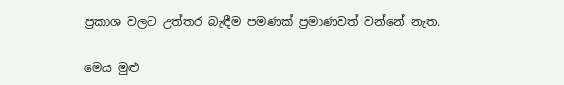ප්‍රකාශ වලට උත්තර බැඳීම පමණක් ප්‍රමාණවත් වන්නේ නැත.

මෙය මුළු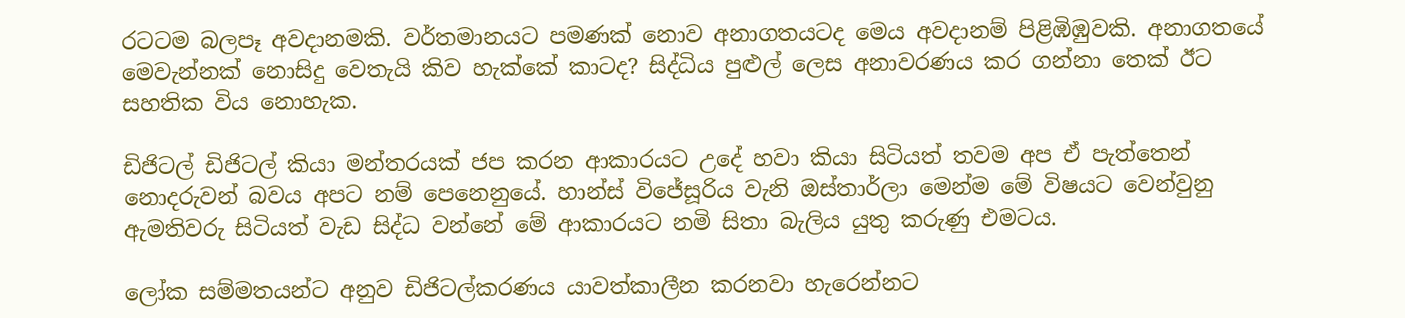රටටම බලපෑ අවදානමකි. වර්තමානයට පමණක් නොව අනාගතයටද මෙය අවදානම් පිළිඹිඹුවකි. අනාගතයේ මෙවැන්නක් නොසිදු වෙතැයි කිව හැක්කේ කාටද? සිද්ධිය පුළුල් ලෙස අනාවරණය කර ගන්නා තෙක් ඊට සහතික විය නොහැක.

ඩිජිටල් ඩිජිටල් කියා මන්තරයක් ජප කරන ආකාරයට උදේ හවා කියා සිටියත් තවම අප ඒ පැත්තෙන් නොදරුවන් බවය අපට නම් පෙනෙනුයේ. හාන්ස් විජේසූරිය වැනි ඔස්තාර්ලා මෙන්ම මේ විෂයට වෙන්වුනු ඇමතිවරු සිටියත් වැඩ සිද්ධ වන්නේ මේ ආකාරයට නමි සිතා බැලිය යුතු කරුණු එමටය.

ලෝක සම්මතයන්ට අනුව ඩිජිටල්කරණය යාවත්කාලීන කරනවා හැරෙන්නට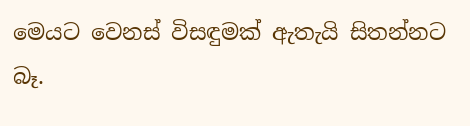මෙයට වෙනස් විසඳුමක් ඇතැයි සිතන්නට බෑ.